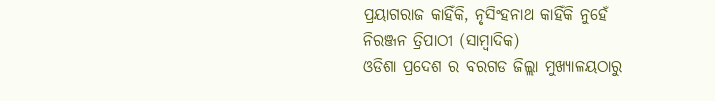ପ୍ରୟାଗରାଜ କାହିଁକି, ନୃସିଂହନାଥ କାହିଁକି ନୁହେଁ
ନିରଞ୍ଜନ ତ୍ରିପାଠୀ (ସାମ୍ବାଦିକ)
ଓଡିଶା ପ୍ରଦେଶ ର ବରଗଡ ଜିଲ୍ଲା ମୁଖ୍ୟାଳୟଠାରୁ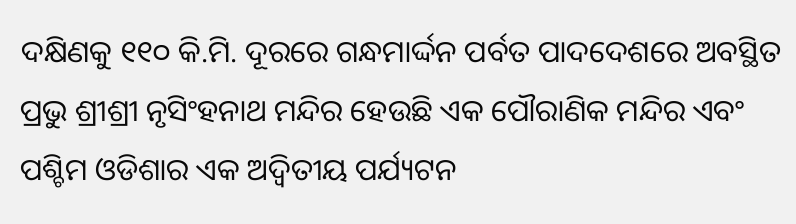ଦକ୍ଷିଣକୁ ୧୧୦ କି.ମି. ଦୂରରେ ଗନ୍ଧମାର୍ଦ୍ଦନ ପର୍ବତ ପାଦଦେଶରେ ଅବସ୍ଥିତ ପ୍ରଭୁ ଶ୍ରୀଶ୍ରୀ ନୃସିଂହନାଥ ମନ୍ଦିର ହେଉଛି ଏକ ପୌରାଣିକ ମନ୍ଦିର ଏବଂ ପଶ୍ଚିମ ଓଡିଶାର ଏକ ଅଦ୍ୱିତୀୟ ପର୍ଯ୍ୟଟନ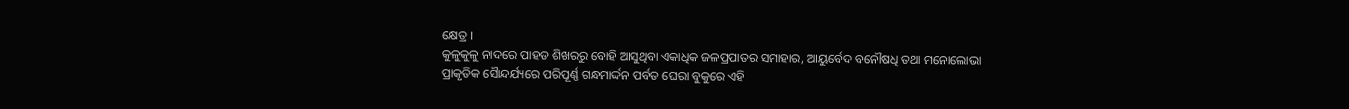କ୍ଷେତ୍ର ।
କୁଳୁକୁଳୁ ନାଦରେ ପାହଡ ଶିଖରରୁ ବୋହି ଆସୁଥିବା ଏକାଧିକ ଜଳପ୍ରପାତର ସମାହାର, ଆୟୁର୍ବେଦ ବନୌଷଧି ତଥା ମନୋଲୋଭା ପ୍ରାକୃତିକ ସୈାନ୍ଦର୍ଯ୍ୟରେ ପରିପୂର୍ଣ୍ଣ ଗନ୍ଧମାର୍ଦ୍ଦନ ପର୍ବତ ଘେରା ବୁକୁରେ ଏହି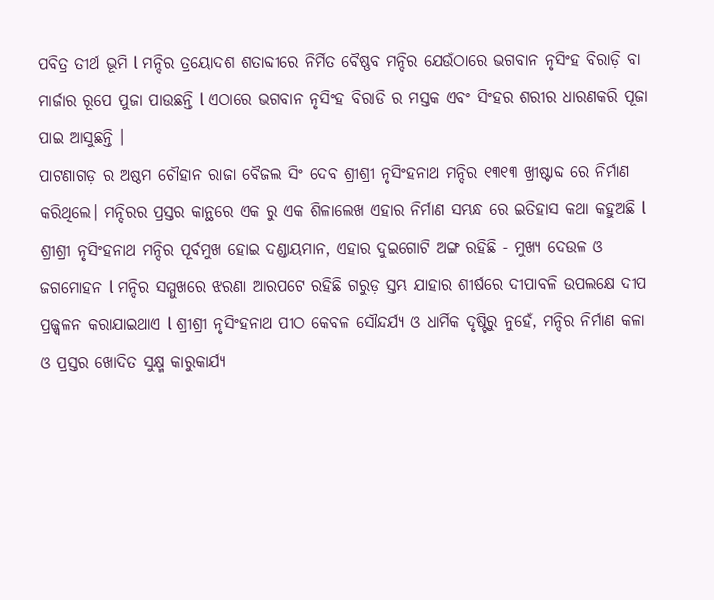ପବିତ୍ର ତୀର୍ଥ ଭୂମି l ମନ୍ଦିର ତ୍ରୟୋଦଶ ଶତାବ୍ଦୀରେ ନିର୍ମିତ ବୈଷ୍ଣବ ମନ୍ଦିର ଯେଉଁଠାରେ ଭଗବାନ ନୃସିଂହ ବିରାଡ଼ି ବା ମାର୍ଜାର ରୂପେ ପୁଜା ପାଉଛନ୍ତି l ଏଠାରେ ଭଗବାନ ନୃସିଂହ ବିରାଡି ର ମସ୍ତକ ଏବଂ ସିଂହର ଶରୀର ଧାରଣକରି ପୂଜା ପାଇ ଆସୁଛନ୍ତି ।
ପାଟଣାଗଡ଼ ର ଅଷ୍ଠମ ଚୌହାନ ରାଜା ବୈଜଲ ସିଂ ଦେବ ଶ୍ରୀଶ୍ରୀ ନୃସିଂହନାଥ ମନ୍ଦିର ୧୩୧୩ ଖ୍ରୀଷ୍ଟାବ୍ଦ ରେ ନିର୍ମାଣ କରିଥିଲେ। ମନ୍ଦିରର ପ୍ରସ୍ତର କାନ୍ଥରେ ଏକ ରୁ ଏକ ଶିଳାଲେଖ ଏହାର ନିର୍ମାଣ ସମ୍ଭନ୍ଧ ରେ ଇତିହାସ କଥା କହୁଅଛି l ଶ୍ରୀଶ୍ରୀ ନୃସିଂହନାଥ ମନ୍ଦିର ପୂର୍ବମୁଖ ହୋଇ ଦଣ୍ଡାୟମାନ, ଏହାର ଦୁଇଗୋଟି ଅଙ୍ଗ ରହିଛି - ମୁଖ୍ୟ ଦେଉଳ ଓ ଜଗମୋହନ l ମନ୍ଦିର ସମ୍ମୁଖରେ ଝରଣା ଆରପଟେ ରହିଛି ଗରୁଡ଼ ସ୍ତମ୍ଭ ଯାହାର ଶୀର୍ଷରେ ଦୀପାବଳି ଉପଲକ୍ଷେ ଦୀପ ପ୍ରଜ୍ଜ୍ୱଳନ କରାଯାଇଥାଏ l ଶ୍ରୀଶ୍ରୀ ନୃସିଂହନାଥ ପୀଠ କେବଳ ସୌନ୍ଦର୍ଯ୍ୟ ଓ ଧାର୍ମିକ ଦୃଷ୍ଟିରୁ ନୁହେଁ, ମନ୍ଦିର ନିର୍ମାଣ କଳା ଓ ପ୍ରସ୍ତର ଖୋଦିତ ସୁକ୍ଷ୍ମ କାରୁକାର୍ଯ୍ୟ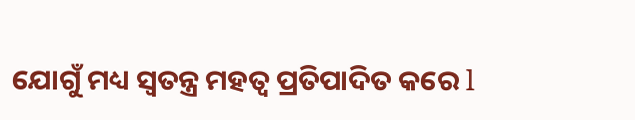ଯୋଗୁଁ ମଧ୍ୟ ସ୍ୱତନ୍ତ୍ର ମହତ୍ୱ ପ୍ରତିପାଦିତ କରେ l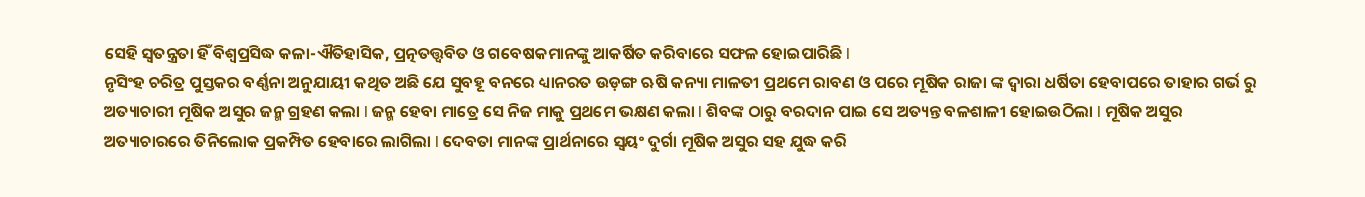ସେହି ସ୍ୱତନ୍ତ୍ରତା ହିଁ ବିଶ୍ୱପ୍ରସିଦ୍ଧ କଳା-ଐତିହାସିକ, ପ୍ରତ୍ନତତ୍ତ୍ୱବିତ ଓ ଗବେଷକମାନଙ୍କୁ ଆକର୍ଷିତ କରିବାରେ ସଫଳ ହୋଇପାରିଛି l
ନୃସିଂହ ଚରିତ୍ର ପୁସ୍ତକର ବର୍ଣ୍ଣନା ଅନୁଯାୟୀ କଥିତ ଅଛି ଯେ ସୁବହୂ ବନରେ ଧ୍ୟାନରତ ଉଡ଼ଙ୍ଗ ଋଷି କନ୍ୟା ମାଳତୀ ପ୍ରଥମେ ରାବଣ ଓ ପରେ ମୂଷିକ ରାଜା ଙ୍କ ଦ୍ୱାରା ଧର୍ଷିତା ହେବାପରେ ତାହାର ଗର୍ଭ ରୁ ଅତ୍ୟାଚାରୀ ମୂଷିକ ଅସୁର ଜନ୍ମ ଗ୍ରହଣ କଲା l ଜନ୍ମ ହେବା ମାତ୍ରେ ସେ ନିଜ ମାକୁ ପ୍ରଥମେ ଭକ୍ଷଣ କଲା l ଶିବଙ୍କ ଠାରୁ ବରଦାନ ପାଇ ସେ ଅତ୍ୟନ୍ତ ବଳଶାଳୀ ହୋଇଉଠିଲା l ମୂଷିକ ଅସୁର ଅତ୍ୟାଚାରରେ ତିନିଲୋକ ପ୍ରକମ୍ପିତ ହେବାରେ ଲାଗିଲା l ଦେବତା ମାନଙ୍କ ପ୍ରାର୍ଥନାରେ ସ୍ଵୟଂ ଦୁର୍ଗା ମୂଷିକ ଅସୁର ସହ ଯୁଦ୍ଧ କରି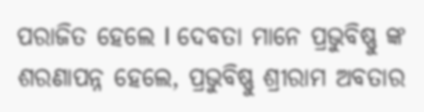ପରାଜିତ ହେଲେ l ଦେବତା ମାନେ ପ୍ରଭୁବିଷ୍ଣୁ ଙ୍କ ଶରଣାପନ୍ନ ହେଲେ, ପ୍ରଭୁବିଷ୍ଣୁ ଶ୍ରୀରାମ ଅବତାର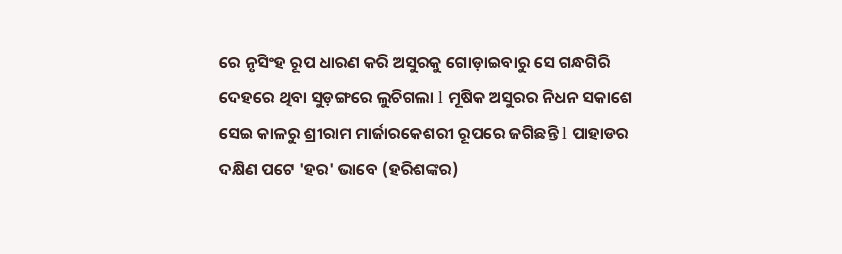ରେ ନୃସିଂହ ରୂପ ଧାରଣ କରି ଅସୁରକୁ ଗୋଡ଼ାଇବାରୁ ସେ ଗନ୍ଧଗିରି ଦେହରେ ଥିବା ସୁଡ଼ଙ୍ଗରେ ଲୁଚିଗଲା l ମୂଷିକ ଅସୁରର ନିଧନ ସକାଶେ ସେଇ କାଳରୁ ଶ୍ରୀରାମ ମାର୍ଜାରକେଶରୀ ରୂପରେ ଜଗିଛନ୍ତି l ପାହାଡର ଦକ୍ଷିଣ ପଟେ 'ହର' ଭାବେ (ହରିଶଙ୍କର)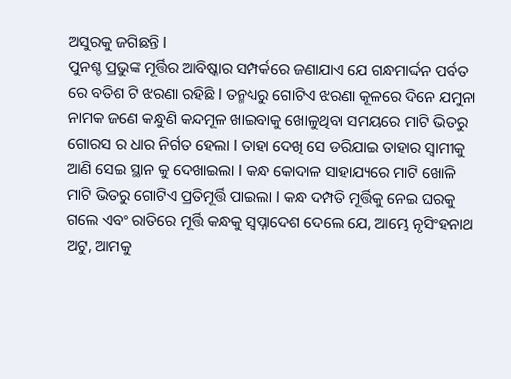ଅସୁରକୁ ଜଗିଛନ୍ତି l
ପୁନଶ୍ଚ ପ୍ରଭୁଙ୍କ ମୂର୍ତ୍ତିର ଆବିଷ୍କାର ସମ୍ପର୍କରେ ଜଣାଯାଏ ଯେ ଗନ୍ଧମାର୍ଦ୍ଦନ ପର୍ବତ ରେ ବତିଶ ଟି ଝରଣା ରହିଛି l ତନ୍ମଧ୍ୟରୁ ଗୋଟିଏ ଝରଣା କୂଳରେ ଦିନେ ଯମୁନା ନାମକ ଜଣେ କନ୍ଧୁଣି କନ୍ଦମୂଳ ଖାଇବାକୁ ଖୋଳୁଥିବା ସମୟରେ ମାଟି ଭିତରୁ ଗୋରସ ର ଧାର ନିର୍ଗତ ହେଲା l ତାହା ଦେଖି ସେ ଡରିଯାଇ ତାହାର ସ୍ୱାମୀକୁ ଆଣି ସେଇ ସ୍ଥାନ କୁ ଦେଖାଇଲା l କନ୍ଧ କୋଦାଳ ସାହାଯ୍ୟରେ ମାଟି ଖୋଳି ମାଟି ଭିତରୁ ଗୋଟିଏ ପ୍ରତିମୂର୍ତ୍ତି ପାଇଲା l କନ୍ଧ ଦମ୍ପତି ମୂର୍ତ୍ତିକୁ ନେଇ ଘରକୁ ଗଲେ ଏବଂ ରାତିରେ ମୂର୍ତ୍ତି କନ୍ଧକୁ ସ୍ୱପ୍ନାଦେଶ ଦେଲେ ଯେ, ଆମ୍ଭେ ନୃସିଂହନାଥ ଅଟୁ, ଆମକୁ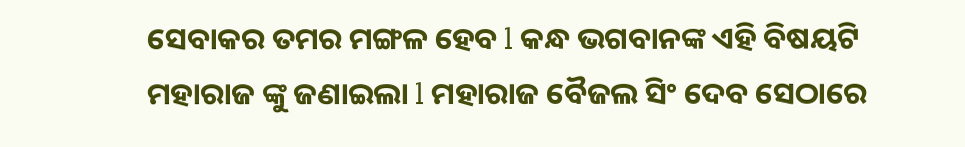ସେବାକର ତମର ମଙ୍ଗଳ ହେବ l କନ୍ଧ ଭଗବାନଙ୍କ ଏହି ବିଷୟଟି ମହାରାଜ ଙ୍କୁ ଜଣାଇଲା l ମହାରାଜ ବୈଜଲ ସିଂ ଦେବ ସେଠାରେ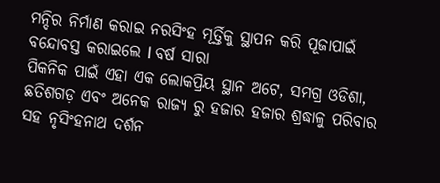ମନ୍ଦିର ନିର୍ମାଣ କରାଇ ନରସିଂହ ମୂର୍ତ୍ତିକୁ ସ୍ଥାପନ କରି ପୂଜାପାଇଁ ବନ୍ଦୋବସ୍ତ କରାଇଲେ l ବର୍ଷ ସାରା
ପିକନିକ ପାଇଁ ଏହା ଏକ ଲୋକପ୍ରିୟ ସ୍ଥାନ ଅଟେ, ସମଗ୍ର ଓଡିଶା, ଛତିଶଗଡ଼ ଏବଂ ଅନେକ ରାଜ୍ୟ ରୁ ହଜାର ହଜାର ଶ୍ରଦ୍ଧାଳୁ ପରିବାର ସହ ନୃସିଂହନାଥ ଦର୍ଶନ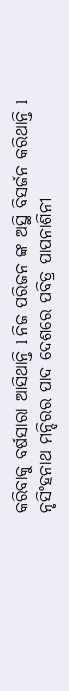କରିବାକୁ ବର୍ଷସାରା ଆସିଥାନ୍ତି l ନିଜ ପରିଜନ ଙ୍କ ଅସ୍ଥି ବିସର୍ଜନ କରିଥାନ୍ତି l
ନୃସିଂହନାଥ ମନ୍ଦିରର ପାଦ ଦେଶରେ ପବିତ୍ର ପାପନାଶିନୀ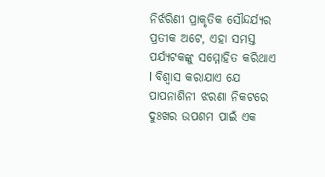ନିର୍ଝରିଣୀ ପ୍ରାକୃତିକ ସୌନ୍ଦର୍ଯ୍ୟର ପ୍ରତୀକ ଅଟେ, ଏହା ସମସ୍ତ ପର୍ଯ୍ୟଟକଙ୍କୁ ସମ୍ମୋହିତ କରିଥାଏ l ବିଶ୍ୱାସ କରାଯାଏ ଯେ ପାପନାଶିନୀ ଝରଣା ନିକଟରେ ଦୁଃଖର ଉପଶମ ପାଇଁ ଏକ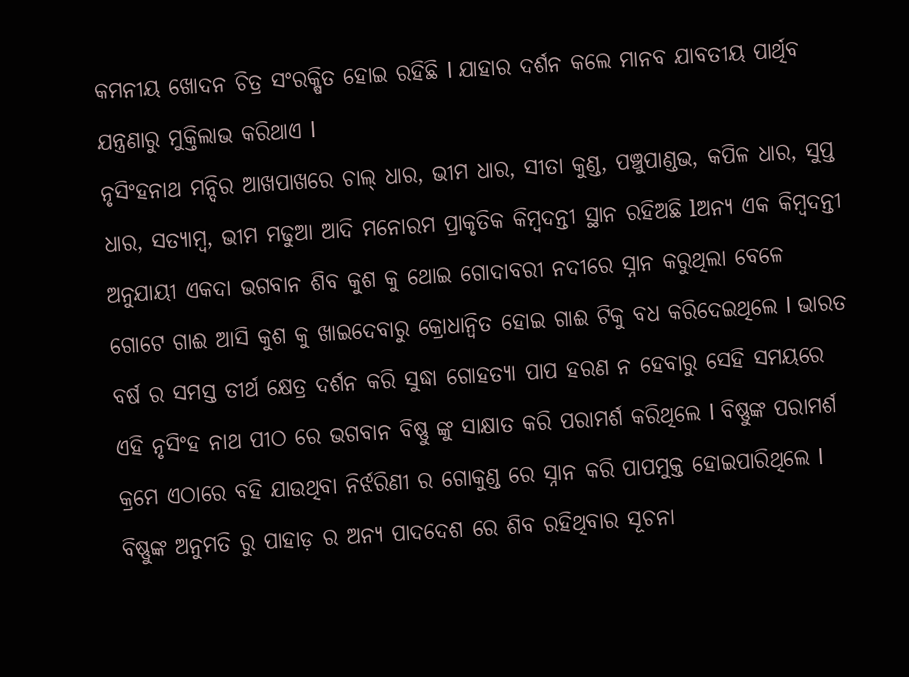କମନୀୟ ଖୋଦନ ଚିତ୍ର ସଂରକ୍ଷିତ ହୋଇ ରହିଛି l ଯାହାର ଦର୍ଶନ କଲେ ମାନବ ଯାବତୀୟ ପାର୍ଥିବ ଯନ୍ତ୍ରଣାରୁ ମୁକ୍ତିଲାଭ କରିଥାଏ l
ନୃସିଂହନାଥ ମନ୍ଦିର ଆଖପାଖରେ ଚାଲ୍ ଧାର, ଭୀମ ଧାର, ସୀତା କୁଣ୍ଡ, ପଞ୍ଚୁପାଣ୍ଡଭ, କପିଳ ଧାର, ସୁପ୍ତ ଧାର, ସତ୍ୟାମ୍ବ, ଭୀମ ମଢୁଆ ଆଦି ମନୋରମ ପ୍ରାକୃତିକ କିମ୍ବଦନ୍ତୀ ସ୍ଥାନ ରହିଅଛି lଅନ୍ୟ ଏକ କିମ୍ବଦନ୍ତୀ ଅନୁଯାୟୀ ଏକଦା ଭଗବାନ ଶିବ କୁଶ କୁ ଥୋଇ ଗୋଦାବରୀ ନଦୀରେ ସ୍ନାନ କରୁଥିଲା ବେଳେ ଗୋଟେ ଗାଈ ଆସି କୁଶ କୁ ଖାଇଦେବାରୁ କ୍ରୋଧାନ୍ୱିତ ହୋଇ ଗାଈ ଟିକୁ ବଧ କରିଦେଇଥିଲେ l ଭାରତ ବର୍ଷ ର ସମସ୍ତ ତୀର୍ଥ କ୍ଷେତ୍ର ଦର୍ଶନ କରି ସୁଦ୍ଧା ଗୋହତ୍ୟା ପାପ ହରଣ ନ ହେବାରୁ ସେହି ସମୟରେ ଏହି ନୃସିଂହ ନାଥ ପୀଠ ରେ ଭଗବାନ ବିଷ୍ଣୁ ଙ୍କୁ ସାକ୍ଷାତ କରି ପରାମର୍ଶ କରିଥିଲେ l ବିଷ୍ଣୁଙ୍କ ପରାମର୍ଶ କ୍ରମେ ଏଠାରେ ବହି ଯାଉଥିବା ନିର୍ଝରିଣୀ ର ଗୋକୁଣ୍ଡ ରେ ସ୍ନାନ କରି ପାପମୁକ୍ତ ହୋଇପାରିଥିଲେ l ବିଷ୍ଣୁଙ୍କ ଅନୁମତି ରୁ ପାହାଡ଼ ର ଅନ୍ୟ ପାଦଦେଶ ରେ ଶିବ ରହିଥିବାର ସୂଚନା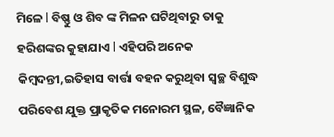ମିଳେ l ବିଷ୍ଣୁ ଓ ଶିବ ଙ୍କ ମିଳନ ଘଟିଥିବାରୁ ତାକୁ ହରିଶଙ୍କର କୁହାଯାଏ l ଏହିପରି ଅନେକ କିମ୍ବଦନ୍ତୀ,ଇତିହାସ ବାର୍ତ୍ତା ବହନ କରୁଥିବା ସ୍ୱଚ୍ଛ ବିଶୁଦ୍ଧ ପରିବେଶ ଯୁକ୍ତ ପ୍ରାକୃତିକ ମନୋରମ ସ୍ଥଳ, ବୈଜ୍ଞାନିକ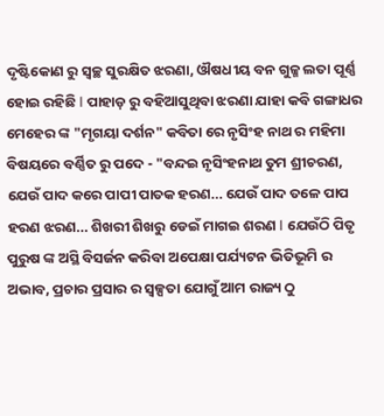ଦୃଷ୍ଟିକୋଣ ରୁ ସ୍ୱଚ୍ଛ ସୁରକ୍ଷିତ ଝରଣା, ଔଷଧୀୟ ବନ ଗୁଳ୍ମ ଲତା ପୂର୍ଣ୍ଣ ହୋଇ ରହିଛି l ପାହାଡ଼ ରୁ ବହିଆସୁଥିବା ଝରଣା ଯାହା କବି ଗଙ୍ଗାଧର ମେହେର ଙ୍କ "ମୃଗୟା ଦର୍ଶନ" କବିତା ରେ ନୃସିଂହ ନାଥ ର ମହିମା ବିଷୟରେ ବର୍ଣ୍ଣିତ ରୁ ପଦେ - "ବନ୍ଦଇ ନୃସିଂହନାଥ ତୁମ ଶ୍ରୀଚରଣ, ଯେଉଁ ପାଦ କରେ ପାପୀ ପାତକ ହରଣ... ଯେଉଁ ପାଦ ତଳେ ପାପ ହରଣ ଝରଣ... ଶିଖରୀ ଶିଖରୁ ଡେଇଁ ମାଗଇ ଶରଣ l ଯେଉଁଠି ପିତୃ ପୁରୁଷ ଙ୍କ ଅସ୍ଥି ବିସର୍ଜନ କରିବା ଅପେକ୍ଷା ପର୍ଯ୍ୟଟନ ଭିତିଭୂମି ର ଅଭାବ, ପ୍ରଚାର ପ୍ରସାର ର ସ୍ୱଳ୍ପତା ଯୋଗୁଁ ଆମ ରାଜ୍ୟ ଠୁ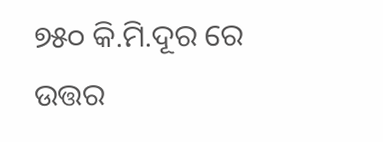୭୫୦ କି.ମି.ଦୂର ରେ ଉତ୍ତର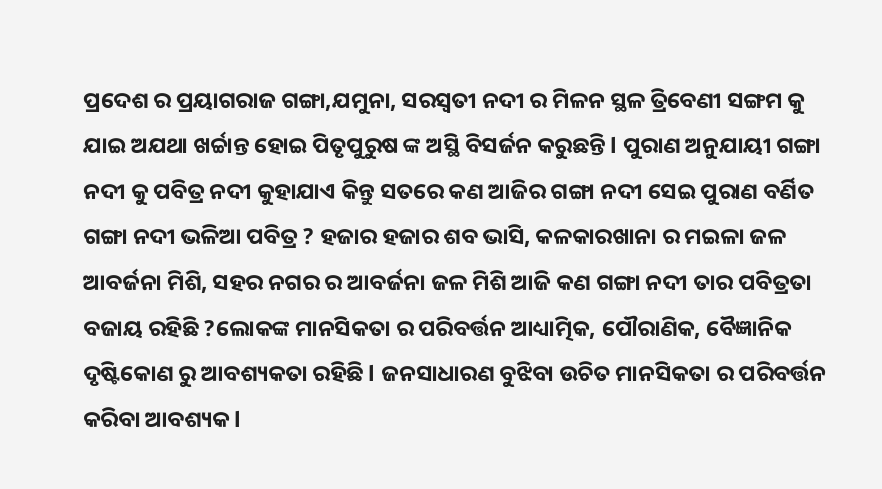ପ୍ରଦେଶ ର ପ୍ରୟାଗରାଜ ଗଙ୍ଗା,ଯମୁନା, ସରସ୍ବତୀ ନଦୀ ର ମିଳନ ସ୍ଥଳ ତ୍ରିବେଣୀ ସଙ୍ଗମ କୁ ଯାଇ ଅଯଥା ଖର୍ଚ୍ଚାନ୍ତ ହୋଇ ପିତୃପୁରୁଷ ଙ୍କ ଅସ୍ଥି ବିସର୍ଜନ କରୁଛନ୍ତି l ପୁରାଣ ଅନୁଯାୟୀ ଗଙ୍ଗା ନଦୀ କୁ ପବିତ୍ର ନଦୀ କୁହାଯାଏ କିନ୍ତୁ ସତରେ କଣ ଆଜିର ଗଙ୍ଗା ନଦୀ ସେଇ ପୁରାଣ ବର୍ଣିତ ଗଙ୍ଗା ନଦୀ ଭଳିଆ ପବିତ୍ର ? ହଜାର ହଜାର ଶବ ଭାସି, କଳକାରଖାନା ର ମଇଳା ଜଳ ଆବର୍ଜନା ମିଶି, ସହର ନଗର ର ଆବର୍ଜନା ଜଳ ମିଶି ଆଜି କଣ ଗଙ୍ଗା ନଦୀ ତାର ପବିତ୍ରତା ବଜାୟ ରହିଛି ?ଲୋକଙ୍କ ମାନସିକତା ର ପରିବର୍ତ୍ତନ ଆଧ୍ୟାତ୍ମିକ, ପୌରାଣିକ, ବୈଜ୍ଞାନିକ ଦୃଷ୍ଟିକୋଣ ରୁ ଆବଶ୍ୟକତା ରହିଛି l ଜନସାଧାରଣ ବୁଝିବା ଉଚିତ ମାନସିକତା ର ପରିବର୍ତ୍ତନ କରିବା ଆବଶ୍ୟକ l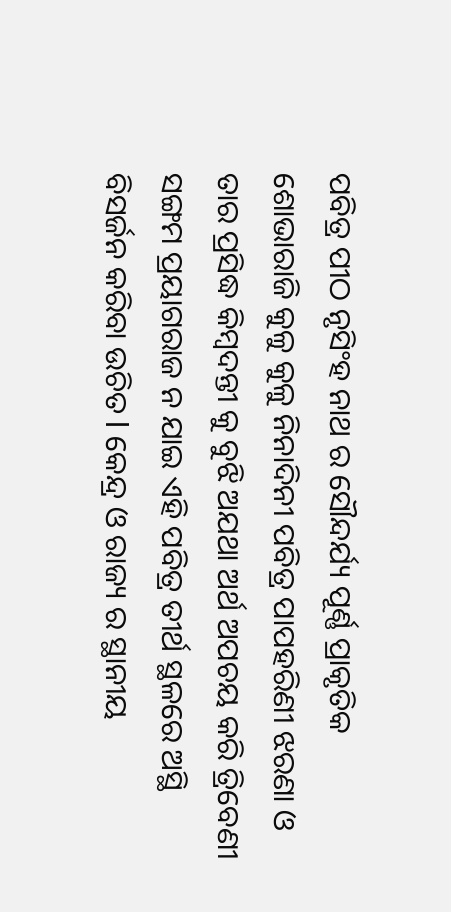ପବିତ୍ର ପୀଠ ନୃସିଂହ ନାଥ ର ସୌନ୍ଦର୍ଯ୍ୟ ପୂର୍ଣ୍ଣ ପ୍ରାକୃତିକ ଶୋଭାରାଜି କୁଳୁ କୁଳୁ ନିନାଦିନୀ ପବିତ୍ର ପାପହରିଣୀ ଝରଣା ଓ ତାର ପ୍ରସିଦ୍ଧ କିମ୍ବଦନ୍ତୀ କୁ ବୁଝି ଅଯଥା ଅର୍ଥ ଅପଚୟ କରି ତ୍ରିବେଣୀ ସଙ୍ଗମ ପ୍ରୟାଗରାଜ ନ ଯାଇ ଏହି ପବିତ୍ର ତୀର୍ଥ ସ୍ଥଳରେ ଅସ୍ଥି ବିସର୍ଜନ କରିବା ଉଚିତ l କେନ୍ଦ୍ର ଓ ରାଜ୍ୟ ର ସ୍ଥାନୀୟ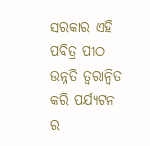ସରକାର ଏହି ପବିତ୍ର ପୀଠ ଉନ୍ନତି ତ୍ୱରାନ୍ୱିତ କରି ପର୍ଯ୍ୟଟନ ର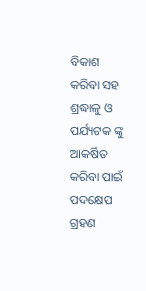ବିକାଶ କରିବା ସହ ଶ୍ରଦ୍ଧାଳୁ ଓ ପର୍ଯ୍ୟଟକ ଙ୍କୁ ଆକର୍ଷିତ କରିବା ପାଇଁ ପଦକ୍ଷେପ ଗ୍ରହଣ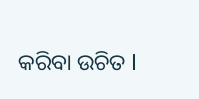କରିବା ଉଚିତ l